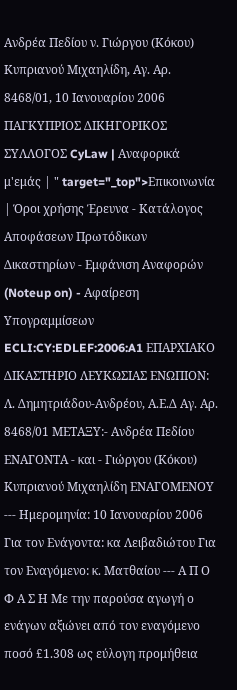Ανδρέα Πεδίου ν. Γιώργου (Κόκου) Κυπριανού Μιχαηλίδη, Αγ. Αρ. 8468/01, 10 Ιανουαρίου 2006 ΠΑΓΚΥΠΡΙΟΣ ΔΙΚΗΓΟΡΙΚΟΣ ΣΥΛΛΟΓΟΣ CyLaw | Αναφορικά μ'εμάς | " target="_top">Επικοινωνία | Όροι χρήσης Έρευνα - Κατάλογος Αποφάσεων Πρωτόδικων Δικαστηρίων - Εμφάνιση Αναφορών (Noteup on) - Αφαίρεση Υπογραμμίσεων ECLI:CY:EDLEF:2006:A1 ΕΠΑΡΧΙΑΚΟ ΔΙΚΑΣΤΗΡΙΟ ΛΕΥΚΩΣΙΑΣ ΕΝΩΠΙΟΝ: Λ. Δημητριάδου-Ανδρέου, Α.Ε.Δ Αγ. Αρ. 8468/01 ΜΕΤΑΞΥ:- Ανδρέα Πεδίου ΕΝΑΓΟΝΤΑ - και - Γιώργου (Κόκου) Κυπριανού Μιχαηλίδη ΕΝΑΓΟΜΕΝΟΥ --- Ημερομηνία: 10 Ιανουαρίου 2006 Για τον Ενάγοντα: κα Λειβαδιώτου Για τον Εναγόμενο: κ. Ματθαίου --- Α Π Ο Φ Α Σ Η Με την παρούσα αγωγή ο ενάγων αξιώνει από τον εναγόμενο ποσό £1.308 ως εύλογη προμήθεια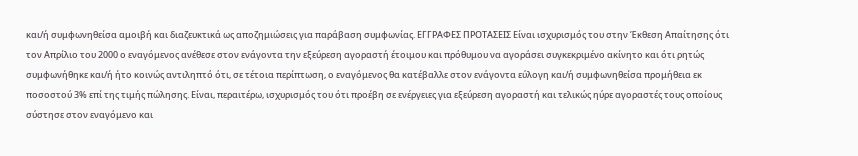και/ή συμφωνηθείσα αμοιβή και διαζευκτικά ως αποζημιώσεις για παράβαση συμφωνίας. ΕΓΓΡΑΦΕΣ ΠΡΟΤΑΣΕΙΣ Είναι ισχυρισμός του στην Έκθεση Απαίτησης ότι τον Απρίλιο του 2000 ο εναγόμενος ανέθεσε στον ενάγοντα την εξεύρεση αγοραστή έτοιμου και πρόθυμου να αγοράσει συγκεκριμένο ακίνητο και ότι ρητώς συμφωνήθηκε και/ή ήτο κοινώς αντιληπτό ότι, σε τέτοια περίπτωση, ο εναγόμενος θα κατέβαλλε στον ενάγοντα εύλογη και/ή συμφωνηθείσα προμήθεια εκ ποσοστού 3% επί της τιμής πώλησης. Είναι, περαιτέρω, ισχυρισμός του ότι προέβη σε ενέργειες για εξεύρεση αγοραστή και τελικώς ηύρε αγοραστές τους οποίους σύστησε στον εναγόμενο και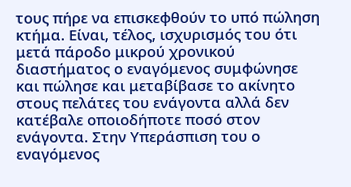τους πήρε να επισκεφθούν το υπό πώληση κτήμα. Είναι, τέλος, ισχυρισμός του ότι μετά πάροδο μικρού χρονικού διαστήματος ο εναγόμενος συμφώνησε και πώλησε και μεταβίβασε το ακίνητο στους πελάτες του ενάγοντα αλλά δεν κατέβαλε οποιοδήποτε ποσό στον ενάγοντα. Στην Υπεράσπιση του ο εναγόμενος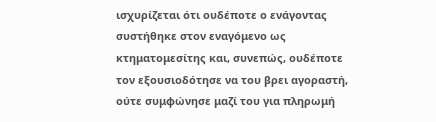ισχυρίζεται ότι ουδέποτε ο ενάγοντας συστήθηκε στον εναγόμενο ως κτηματομεσίτης και, συνεπώς, ουδέποτε τον εξουσιοδότησε να του βρει αγοραστή, ούτε συμφώνησε μαζί του για πληρωμή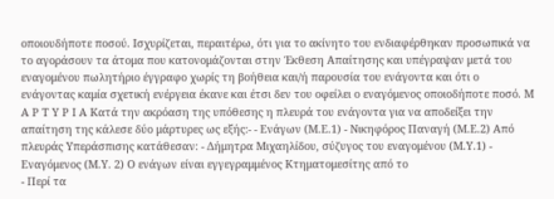οποιουδήποτε ποσού. Ισχυρίζεται, περαιτέρω, ότι για το ακίνητο του ενδιαφέρθηκαν προσωπικά να το αγοράσουν τα άτομα που κατονομάζονται στην Έκθεση Απαίτησης και υπέγραψαν μετά του εναγομένου πωλητήριο έγγραφο χωρίς τη βοήθεια και/ή παρουσία του ενάγοντα και ότι ο ενάγοντας καμία σχετική ενέργεια έκανε και έτσι δεν του οφείλει ο εναγόμενος οποιοδήποτε ποσό. Μ Α Ρ Τ Υ Ρ Ι Α Κατά την ακρόαση της υπόθεσης η πλευρά του ενάγοντα για να αποδείξει την απαίτηση της κάλεσε δύο μάρτυρες ως εξής:- - Ενάγων (Μ.Ε.1) - Νικηφόρος Παναγή (Μ.Ε.2) Από πλευράς Υπεράσπισης κατάθεσαν: - Δήμητρα Μιχαηλίδου, σύζυγος του εναγομένου (Μ.Υ.1) - Εναγόμενος (Μ.Υ. 2) Ο ενάγων είναι εγγεγραμμένος Κτηματομεσίτης από το
- Περί τα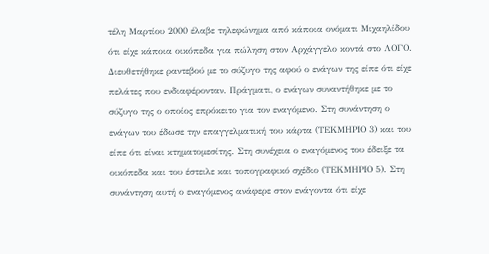τέλη Μαρτίου 2000 έλαβε τηλεφώνημα από κάποια ονόματι Μιχαηλίδου ότι είχε κάποια οικόπεδα για πώληση στον Αρχάγγελο κοντά στο ΛΟΓΟ. Διευθετήθηκε ραντεβού με το σύζυγο της αφού ο ενάγων της είπε ότι είχε πελάτες που ενδιαφέρονταν. Πράγματι, ο ενάγων συναντήθηκε με το σύζυγο της ο οποίος επρόκειτο για τον εναγόμενο. Στη συνάντηση ο ενάγων του έδωσε την επαγγελματική του κάρτα (ΤΕΚΜΗΡΙΟ 3) και του είπε ότι είναι κτηματομεσίτης. Στη συνέχεια ο εναγόμενος του έδειξε τα οικόπεδα και του έστειλε και τοπογραφικό σχέδιο (ΤΕΚΜΗΡΙΟ 5). Στη συνάντηση αυτή ο εναγόμενος ανάφερε στον ενάγοντα ότι είχε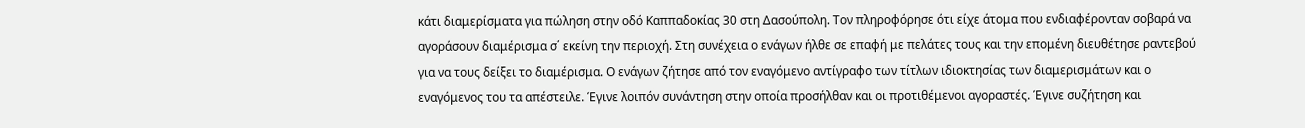κάτι διαμερίσματα για πώληση στην οδό Καππαδοκίας 30 στη Δασούπολη. Τον πληροφόρησε ότι είχε άτομα που ενδιαφέρονταν σοβαρά να αγοράσουν διαμέρισμα σ΄ εκείνη την περιοχή. Στη συνέχεια ο ενάγων ήλθε σε επαφή με πελάτες τους και την επομένη διευθέτησε ραντεβού για να τους δείξει το διαμέρισμα. Ο ενάγων ζήτησε από τον εναγόμενο αντίγραφο των τίτλων ιδιοκτησίας των διαμερισμάτων και ο εναγόμενος του τα απέστειλε. Έγινε λοιπόν συνάντηση στην οποία προσήλθαν και οι προτιθέμενοι αγοραστές. Έγινε συζήτηση και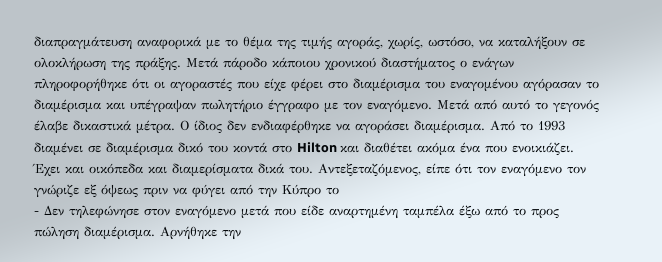διαπραγμάτευση αναφορικά με το θέμα της τιμής αγοράς, χωρίς, ωστόσο, να καταλήξουν σε ολοκλήρωση της πράξης. Μετά πάροδο κάποιου χρονικού διαστήματος ο ενάγων πληροφορήθηκε ότι οι αγοραστές που είχε φέρει στο διαμέρισμα του εναγομένου αγόρασαν το διαμέρισμα και υπέγραψαν πωλητήριο έγγραφο με τον εναγόμενο. Μετά από αυτό το γεγονός έλαβε δικαστικά μέτρα. Ο ίδιος δεν ενδιαφέρθηκε να αγοράσει διαμέρισμα. Από το 1993 διαμένει σε διαμέρισμα δικό του κοντά στο Hilton και διαθέτει ακόμα ένα που ενοικιάζει. Έχει και οικόπεδα και διαμερίσματα δικά του. Αντεξεταζόμενος, είπε ότι τον εναγόμενο τον γνώριζε εξ όψεως πριν να φύγει από την Κύπρο το
- Δεν τηλεφώνησε στον εναγόμενο μετά που είδε αναρτημένη ταμπέλα έξω από το προς πώληση διαμέρισμα. Αρνήθηκε την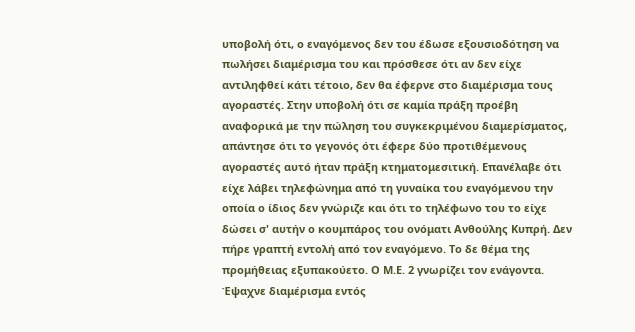υποβολή ότι, ο εναγόμενος δεν του έδωσε εξουσιοδότηση να πωλήσει διαμέρισμα του και πρόσθεσε ότι αν δεν είχε αντιληφθεί κάτι τέτοιο, δεν θα έφερνε στο διαμέρισμα τους αγοραστές. Στην υποβολή ότι σε καμία πράξη προέβη αναφορικά με την πώληση του συγκεκριμένου διαμερίσματος, απάντησε ότι το γεγονός ότι έφερε δύο προτιθέμενους αγοραστές αυτό ήταν πράξη κτηματομεσιτική. Επανέλαβε ότι είχε λάβει τηλεφώνημα από τη γυναίκα του εναγόμενου την οποία ο ίδιος δεν γνώριζε και ότι το τηλέφωνο του το είχε δώσει σ' αυτήν ο κουμπάρος του ονόματι Ανθούλης Κυπρή. Δεν πήρε γραπτή εντολή από τον εναγόμενο. Το δε θέμα της προμήθειας εξυπακούετο. Ο Μ.Ε. 2 γνωρίζει τον ενάγοντα. Έψαχνε διαμέρισμα εντός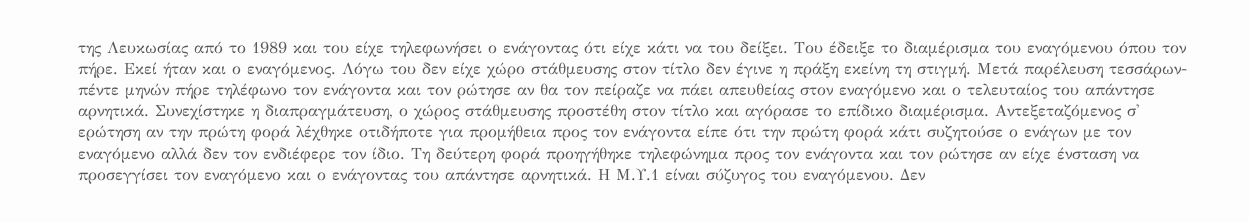της Λευκωσίας από το 1989 και του είχε τηλεφωνήσει ο ενάγοντας ότι είχε κάτι να του δείξει. Του έδειξε το διαμέρισμα του εναγόμενου όπου τον πήρε. Εκεί ήταν και ο εναγόμενος. Λόγω του δεν είχε χώρο στάθμευσης στον τίτλο δεν έγινε η πράξη εκείνη τη στιγμή. Μετά παρέλευση τεσσάρων-πέντε μηνών πήρε τηλέφωνο τον ενάγοντα και τον ρώτησε αν θα τον πείραζε να πάει απευθείας στον εναγόμενο και ο τελευταίος του απάντησε αρνητικά. Συνεχίστηκε η διαπραγμάτευση, ο χώρος στάθμευσης προστέθη στον τίτλο και αγόρασε το επίδικο διαμέρισμα. Αντεξεταζόμενος σ' ερώτηση αν την πρώτη φορά λέχθηκε οτιδήποτε για προμήθεια προς τον ενάγοντα είπε ότι την πρώτη φορά κάτι συζητούσε ο ενάγων με τον εναγόμενο αλλά δεν τον ενδιέφερε τον ίδιο. Τη δεύτερη φορά προηγήθηκε τηλεφώνημα προς τον ενάγοντα και τον ρώτησε αν είχε ένσταση να προσεγγίσει τον εναγόμενο και ο ενάγοντας του απάντησε αρνητικά. Η Μ.Υ.1 είναι σύζυγος του εναγόμενου. Δεν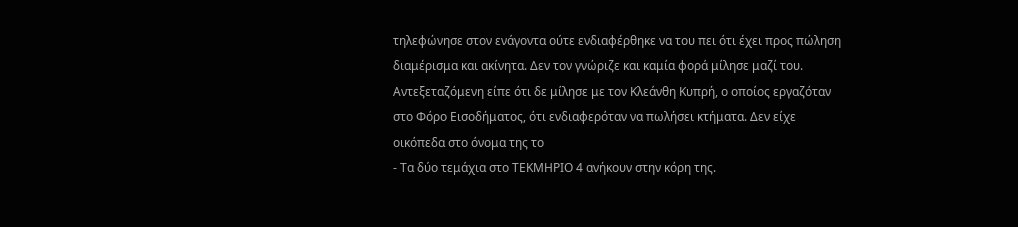τηλεφώνησε στον ενάγοντα ούτε ενδιαφέρθηκε να του πει ότι έχει προς πώληση διαμέρισμα και ακίνητα. Δεν τον γνώριζε και καμία φορά μίλησε μαζί του. Αντεξεταζόμενη είπε ότι δε μίλησε με τον Κλεάνθη Κυπρή, ο οποίος εργαζόταν στο Φόρο Εισοδήματος, ότι ενδιαφερόταν να πωλήσει κτήματα. Δεν είχε οικόπεδα στο όνομα της το
- Τα δύο τεμάχια στο ΤΕΚΜΗΡΙΟ 4 ανήκουν στην κόρη της.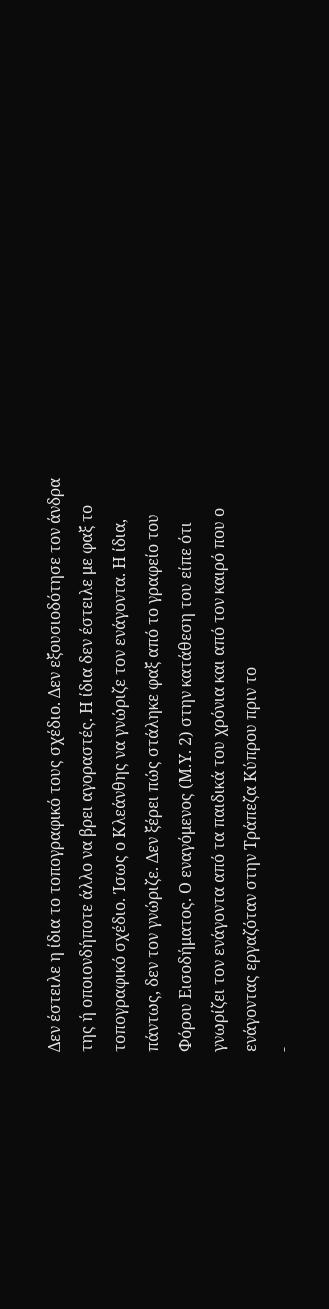Δεν έστειλε η ίδια το τοπογραφικό τους σχέδιο. Δεν εξουσιοδότησε τον άνδρα της ή οποιονδήποτε άλλο να βρει αγοραστές. Η ίδια δεν έστειλε με φαξ το τοπογραφικό σχέδιο. Ίσως ο Κλεάνθης να γνώριζε τον ενάγοντα. Η ίδια, πάντως, δεν τον γνώριζε. Δεν ξέρει πώς στάληκε φαξ από το γραφείο του Φόρου Εισοδήματος. Ο εναγόμενος (Μ.Υ. 2) στην κατάθεση του είπε ότι γνωρίζει τον ενάγοντα από τα παιδικά του χρόνια και από τον καιρό που ο ενάγοντας εργαζόταν στην Τράπεζα Κύπρου πριν το
-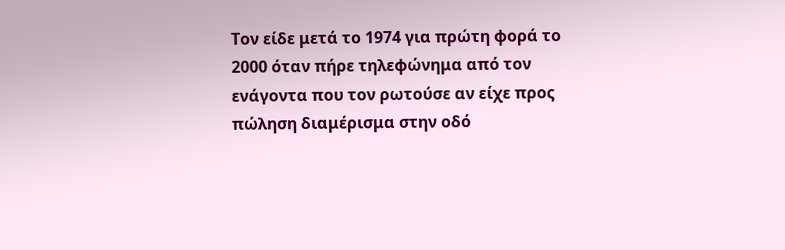Τον είδε μετά το 1974 για πρώτη φορά το 2000 όταν πήρε τηλεφώνημα από τον ενάγοντα που τον ρωτούσε αν είχε προς πώληση διαμέρισμα στην οδό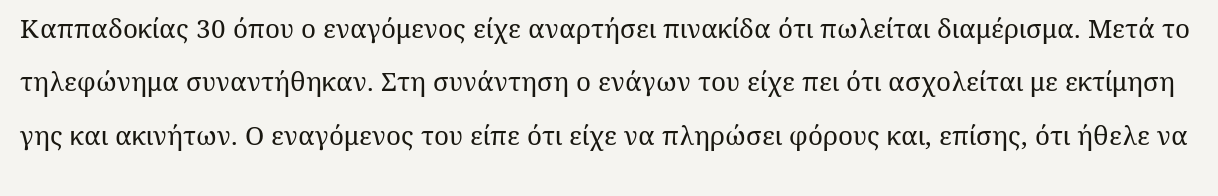Καππαδοκίας 30 όπου ο εναγόμενος είχε αναρτήσει πινακίδα ότι πωλείται διαμέρισμα. Μετά το τηλεφώνημα συναντήθηκαν. Στη συνάντηση ο ενάγων του είχε πει ότι ασχολείται με εκτίμηση γης και ακινήτων. Ο εναγόμενος του είπε ότι είχε να πληρώσει φόρους και, επίσης, ότι ήθελε να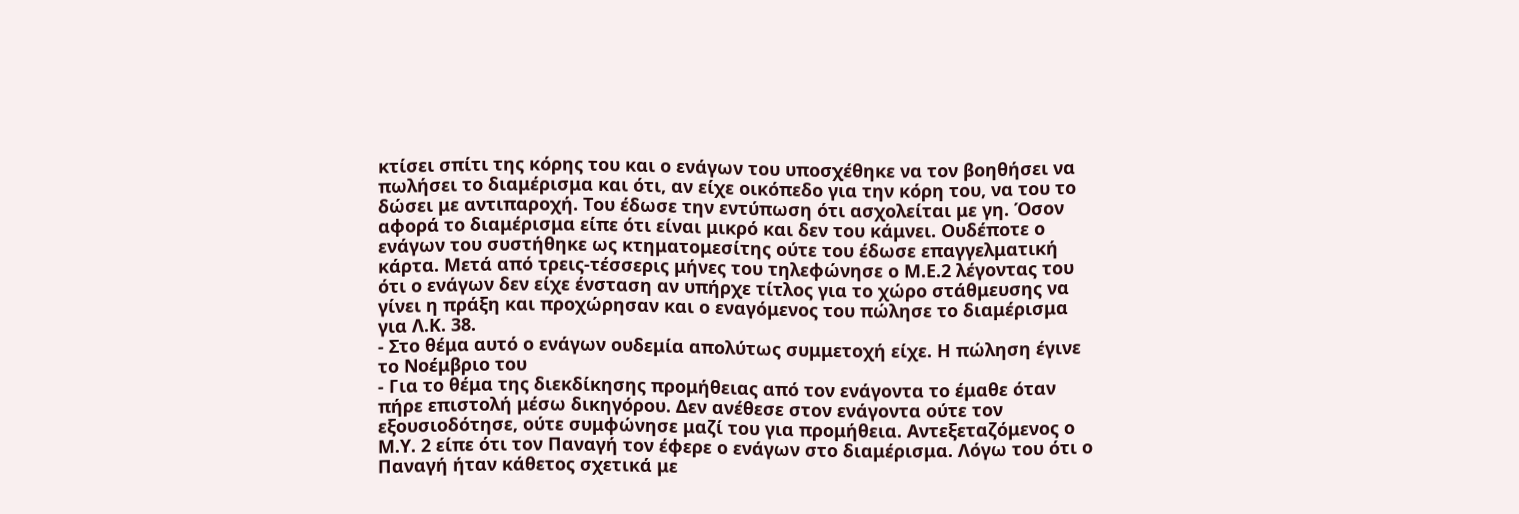κτίσει σπίτι της κόρης του και ο ενάγων του υποσχέθηκε να τον βοηθήσει να πωλήσει το διαμέρισμα και ότι, αν είχε οικόπεδο για την κόρη του, να του το δώσει με αντιπαροχή. Του έδωσε την εντύπωση ότι ασχολείται με γη. Όσον αφορά το διαμέρισμα είπε ότι είναι μικρό και δεν του κάμνει. Ουδέποτε ο ενάγων του συστήθηκε ως κτηματομεσίτης ούτε του έδωσε επαγγελματική κάρτα. Μετά από τρεις-τέσσερις μήνες του τηλεφώνησε ο Μ.Ε.2 λέγοντας του ότι ο ενάγων δεν είχε ένσταση αν υπήρχε τίτλος για το χώρο στάθμευσης να γίνει η πράξη και προχώρησαν και ο εναγόμενος του πώλησε το διαμέρισμα για Λ.Κ. 38.
- Στο θέμα αυτό ο ενάγων ουδεμία απολύτως συμμετοχή είχε. Η πώληση έγινε το Νοέμβριο του
- Για το θέμα της διεκδίκησης προμήθειας από τον ενάγοντα το έμαθε όταν πήρε επιστολή μέσω δικηγόρου. Δεν ανέθεσε στον ενάγοντα ούτε τον εξουσιοδότησε, ούτε συμφώνησε μαζί του για προμήθεια. Αντεξεταζόμενος ο Μ.Υ. 2 είπε ότι τον Παναγή τον έφερε ο ενάγων στο διαμέρισμα. Λόγω του ότι ο Παναγή ήταν κάθετος σχετικά με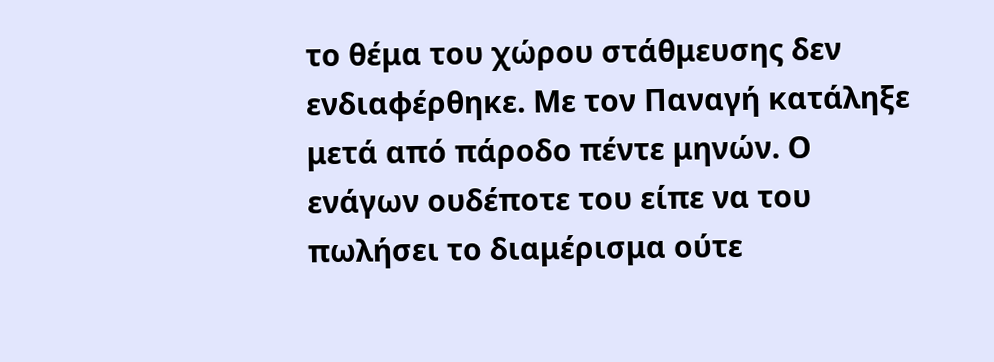το θέμα του χώρου στάθμευσης δεν ενδιαφέρθηκε. Με τον Παναγή κατάληξε μετά από πάροδο πέντε μηνών. Ο ενάγων ουδέποτε του είπε να του πωλήσει το διαμέρισμα ούτε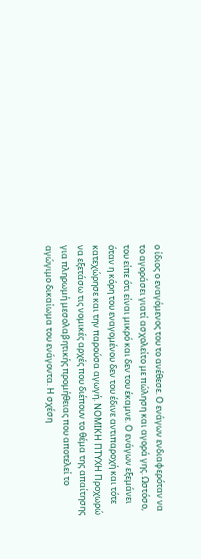ο ίδιος ο εναγόμενος του το ανέθεσε. Ο ενάγων ενδιαφερόταν να το αγοράσει γιατί ασχολείτο με πώληση και αγορά γης. Ωστόσο, του είπε ότι είναι μικρό και δεν του έκαμνε. Ο ενάγων εξεμάνει όταν η κόρη του εναγομένου δεν του έδινε αντιπαροχή και τότε κατεχώρησε και την παρούσα αγωγή. ΝΟΜΙΚΗ ΠΤΥΧΗ Προχωρώ να εξετάσω τις νομικές αρχές που διέπουν το θέμα της απαίτησης για πληρωμή μεσολαβητικής προμήθειας που αποτελεί το αγώγιμο δικαίωμα του ενάγοντα. Η σχέση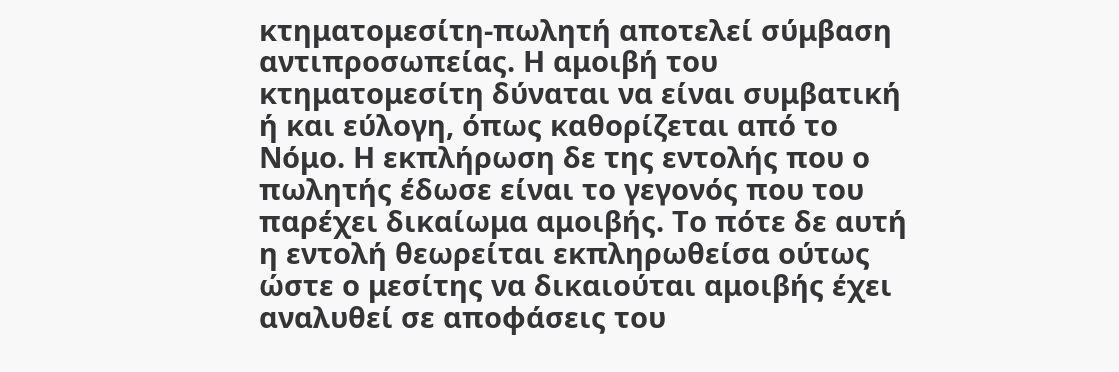κτηματομεσίτη-πωλητή αποτελεί σύμβαση αντιπροσωπείας. Η αμοιβή του κτηματομεσίτη δύναται να είναι συμβατική ή και εύλογη, όπως καθορίζεται από το Νόμο. Η εκπλήρωση δε της εντολής που ο πωλητής έδωσε είναι το γεγονός που του παρέχει δικαίωμα αμοιβής. Το πότε δε αυτή η εντολή θεωρείται εκπληρωθείσα ούτως ώστε ο μεσίτης να δικαιούται αμοιβής έχει αναλυθεί σε αποφάσεις του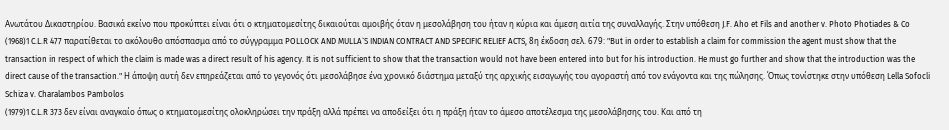Ανωτάτου Δικαστηρίου. Βασικά εκείνο που προκύπτει είναι ότι ο κτηματομεσίτης δικαιούται αμοιβής όταν η μεσολάβηση του ήταν η κύρια και άμεση αιτία της συναλλαγής. Στην υπόθεση J.F. Aho et Fils and another v. Photo Photiades & Co
(1968)1 C.L.R 477 παρατίθεται το ακόλουθο απόσπασμα από το σύγγραμμα POLLOCK AND MULLA`S INDIAN CONTRACT AND SPECIFIC RELIEF ACTS, 8η έκδοση σελ. 679: "But in order to establish a claim for commission the agent must show that the transaction in respect of which the claim is made was a direct result of his agency. It is not sufficient to show that the transaction would not have been entered into but for his introduction. He must go further and show that the introduction was the direct cause of the transaction." Η άποψη αυτή δεν επηρεάζεται από το γεγονός ότι μεσολάβησε ένα χρονικό διάστημα μεταξύ της αρχικής εισαγωγής του αγοραστή από τον ενάγοντα και της πώλησης. Όπως τονίστηκε στην υπόθεση Lella Sofocli Schiza v. Charalambos Pambolos
(1979)1 C.L.R 373 δεν είναι αναγκαίο όπως ο κτηματομεσίτης ολοκληρώσει την πράξη αλλά πρέπει να αποδείξει ότι η πράξη ήταν το άμεσο αποτέλεσμα της μεσολάβησης του. Και από τη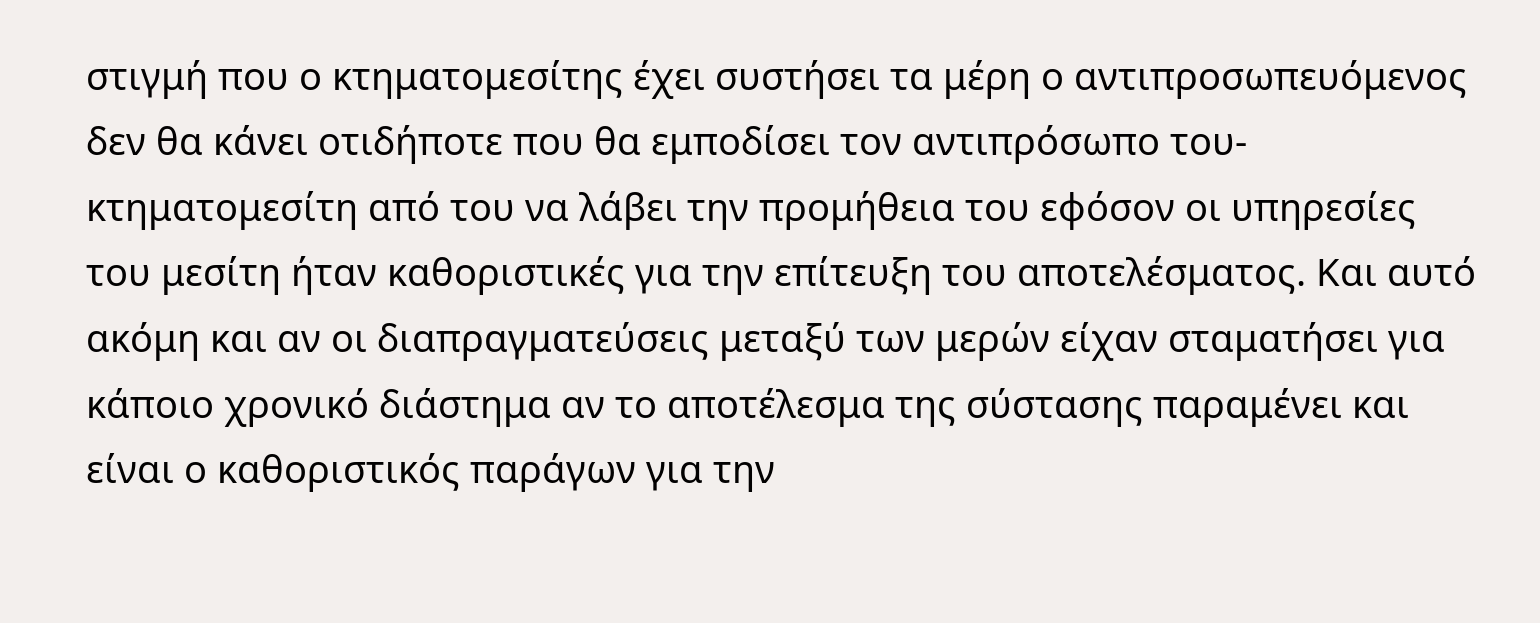στιγμή που ο κτηματομεσίτης έχει συστήσει τα μέρη ο αντιπροσωπευόμενος δεν θα κάνει οτιδήποτε που θα εμποδίσει τον αντιπρόσωπο του-κτηματομεσίτη από του να λάβει την προμήθεια του εφόσον οι υπηρεσίες του μεσίτη ήταν καθοριστικές για την επίτευξη του αποτελέσματος. Και αυτό ακόμη και αν οι διαπραγματεύσεις μεταξύ των μερών είχαν σταματήσει για κάποιο χρονικό διάστημα αν το αποτέλεσμα της σύστασης παραμένει και είναι ο καθοριστικός παράγων για την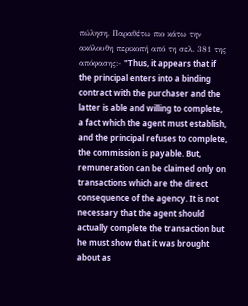πώληση. Παραθέτω πιο κάτω την ακόλουθη περικοπή από τη σελ. 381 της απόφασης:- "Thus, it appears that if the principal enters into a binding contract with the purchaser and the latter is able and willing to complete, a fact which the agent must establish, and the principal refuses to complete, the commission is payable. But, remuneration can be claimed only on transactions which are the direct consequence of the agency. It is not necessary that the agent should actually complete the transaction but he must show that it was brought about as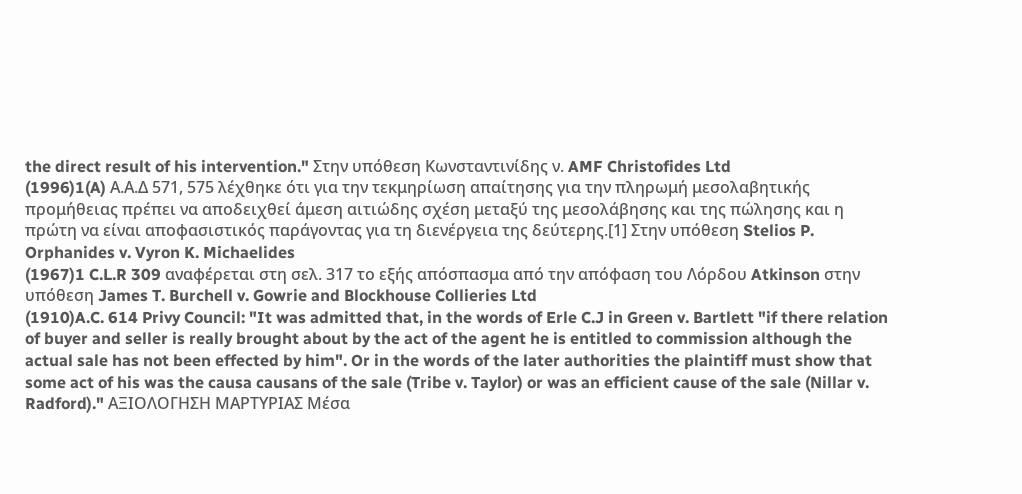the direct result of his intervention." Στην υπόθεση Κωνσταντινίδης ν. AMF Christofides Ltd
(1996)1(A) Α.Α.Δ 571, 575 λέχθηκε ότι για την τεκμηρίωση απαίτησης για την πληρωμή μεσολαβητικής προμήθειας πρέπει να αποδειχθεί άμεση αιτιώδης σχέση μεταξύ της μεσολάβησης και της πώλησης και η πρώτη να είναι αποφασιστικός παράγοντας για τη διενέργεια της δεύτερης.[1] Στην υπόθεση Stelios P. Orphanides v. Vyron K. Michaelides
(1967)1 C.L.R 309 αναφέρεται στη σελ. 317 το εξής απόσπασμα από την απόφαση του Λόρδου Atkinson στην υπόθεση James T. Burchell v. Gowrie and Blockhouse Collieries Ltd
(1910)A.C. 614 Privy Council: "It was admitted that, in the words of Erle C.J in Green v. Bartlett "if there relation of buyer and seller is really brought about by the act of the agent he is entitled to commission although the actual sale has not been effected by him". Or in the words of the later authorities the plaintiff must show that some act of his was the causa causans of the sale (Tribe v. Taylor) or was an efficient cause of the sale (Nillar v. Radford)." ΑΞΙΟΛΟΓΗΣΗ ΜΑΡΤΥΡΙΑΣ Μέσα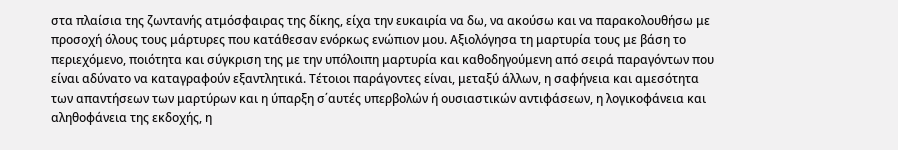στα πλαίσια της ζωντανής ατμόσφαιρας της δίκης, είχα την ευκαιρία να δω, να ακούσω και να παρακολουθήσω με προσοχή όλους τους μάρτυρες που κατάθεσαν ενόρκως ενώπιον μου. Αξιολόγησα τη μαρτυρία τους με βάση το περιεχόμενο, ποιότητα και σύγκριση της με την υπόλοιπη μαρτυρία και καθοδηγούμενη από σειρά παραγόντων που είναι αδύνατο να καταγραφούν εξαντλητικά. Τέτοιοι παράγοντες είναι, μεταξύ άλλων, η σαφήνεια και αμεσότητα των απαντήσεων των μαρτύρων και η ύπαρξη σ΄αυτές υπερβολών ή ουσιαστικών αντιφάσεων, η λογικοφάνεια και αληθοφάνεια της εκδοχής, η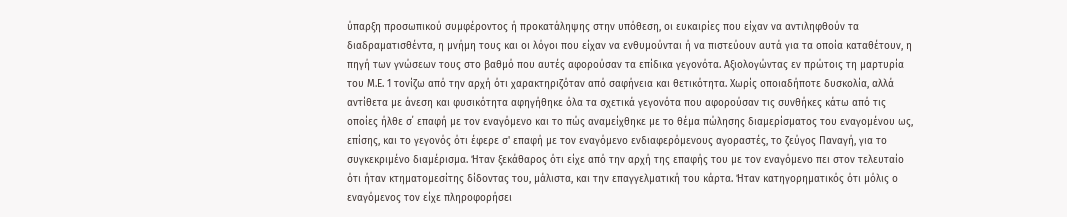ύπαρξη προσωπικού συμφέροντος ή προκατάληψης στην υπόθεση, οι ευκαιρίες που είχαν να αντιληφθούν τα διαδραματισθέντα, η μνήμη τους και οι λόγοι που είχαν να ενθυμούνται ή να πιστεύουν αυτά για τα οποία καταθέτουν, η πηγή των γνώσεων τους στο βαθμό που αυτές αφορούσαν τα επίδικα γεγονότα. Αξιολογώντας εν πρώτοις τη μαρτυρία του Μ.Ε. 1 τονίζω από την αρχή ότι χαρακτηριζόταν από σαφήνεια και θετικότητα. Χωρίς οποιαδήποτε δυσκολία, αλλά αντίθετα με άνεση και φυσικότητα αφηγήθηκε όλα τα σχετικά γεγονότα που αφορούσαν τις συνθήκες κάτω από τις οποίες ήλθε σ΄ επαφή με τον εναγόμενο και το πώς αναμείχθηκε με το θέμα πώλησης διαμερίσματος του εναγομένου ως, επίσης, και το γεγονός ότι έφερε σ' επαφή με τον εναγόμενο ενδιαφερόμενους αγοραστές, το ζεύγος Παναγή, για το συγκεκριμένο διαμέρισμα. Ήταν ξεκάθαρος ότι είχε από την αρχή της επαφής του με τον εναγόμενο πει στον τελευταίο ότι ήταν κτηματομεσίτης δίδοντας του, μάλιστα, και την επαγγελματική του κάρτα. Ήταν κατηγορηματικός ότι μόλις ο εναγόμενος τον είχε πληροφορήσει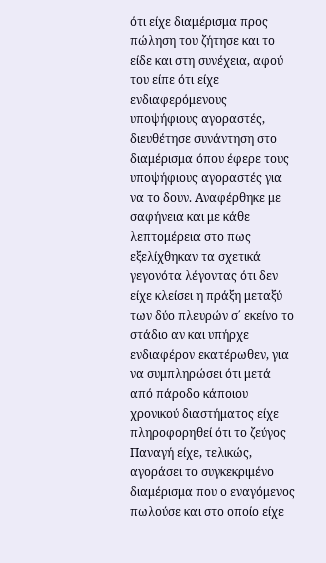ότι είχε διαμέρισμα προς πώληση του ζήτησε και το είδε και στη συνέχεια, αφού του είπε ότι είχε ενδιαφερόμενους υποψήφιους αγοραστές, διευθέτησε συνάντηση στο διαμέρισμα όπου έφερε τους υποψήφιους αγοραστές για να το δουν. Αναφέρθηκε με σαφήνεια και με κάθε λεπτομέρεια στο πως εξελίχθηκαν τα σχετικά γεγονότα λέγοντας ότι δεν είχε κλείσει η πράξη μεταξύ των δύο πλευρών σ΄ εκείνο το στάδιο αν και υπήρχε ενδιαφέρον εκατέρωθεν, για να συμπληρώσει ότι μετά από πάροδο κάποιου χρονικού διαστήματος είχε πληροφορηθεί ότι το ζεύγος Παναγή είχε, τελικώς, αγοράσει το συγκεκριμένο διαμέρισμα που ο εναγόμενος πωλούσε και στο οποίο είχε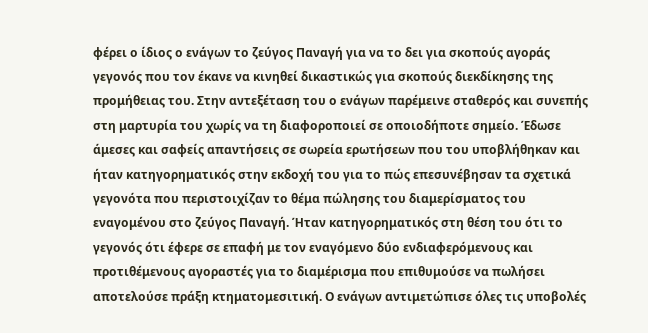φέρει ο ίδιος ο ενάγων το ζεύγος Παναγή για να το δει για σκοπούς αγοράς γεγονός που τον έκανε να κινηθεί δικαστικώς για σκοπούς διεκδίκησης της προμήθειας του. Στην αντεξέταση του ο ενάγων παρέμεινε σταθερός και συνεπής στη μαρτυρία του χωρίς να τη διαφοροποιεί σε οποιοδήποτε σημείο. Έδωσε άμεσες και σαφείς απαντήσεις σε σωρεία ερωτήσεων που του υποβλήθηκαν και ήταν κατηγορηματικός στην εκδοχή του για το πώς επεσυνέβησαν τα σχετικά γεγονότα που περιστοιχίζαν το θέμα πώλησης του διαμερίσματος του εναγομένου στο ζεύγος Παναγή. Ήταν κατηγορηματικός στη θέση του ότι το γεγονός ότι έφερε σε επαφή με τον εναγόμενο δύο ενδιαφερόμενους και προτιθέμενους αγοραστές για το διαμέρισμα που επιθυμούσε να πωλήσει αποτελούσε πράξη κτηματομεσιτική. Ο ενάγων αντιμετώπισε όλες τις υποβολές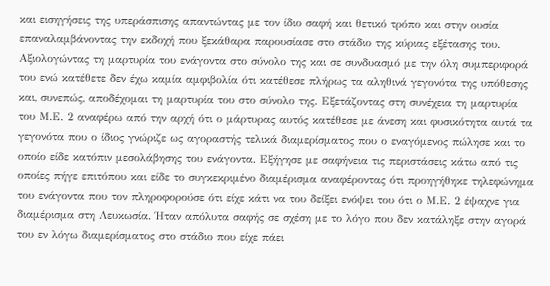και εισηγήσεις της υπεράσπισης απαντώντας με τον ίδιο σαφή και θετικό τρόπο και στην ουσία επαναλαμβάνοντας την εκδοχή που ξεκάθαρα παρουσίασε στο στάδιο της κύριας εξέτασης του. Αξιολογώντας τη μαρτυρία του ενάγοντα στο σύνολο της και σε συνδυασμό με την όλη συμπεριφορά του ενώ κατέθετε δεν έχω καμία αμφιβολία ότι κατέθεσε πλήρως τα αληθινά γεγονότα της υπόθεσης και, συνεπώς, αποδέχομαι τη μαρτυρία του στο σύνολο της. Εξετάζοντας στη συνέχεια τη μαρτυρία του Μ.Ε. 2 αναφέρω από την αρχή ότι ο μάρτυρας αυτός κατέθεσε με άνεση και φυσικότητα αυτά τα γεγονότα που ο ίδιος γνώριζε ως αγοραστής τελικά διαμερίσματος που ο εναγόμενος πώλησε και το οποίο είδε κατόπιν μεσολάβησης του ενάγοντα. Εξήγησε με σαφήνεια τις περιστάσεις κάτω από τις οποίες πήγε επιτόπου και είδε το συγκεκριμένο διαμέρισμα αναφέροντας ότι προηγήθηκε τηλεφώνημα του ενάγοντα που τον πληροφορούσε ότι είχε κάτι να του δείξει ενόψει του ότι ο Μ.Ε. 2 έψαχνε για διαμέρισμα στη Λευκωσία. Ήταν απόλυτα σαφής σε σχέση με το λόγο που δεν κατάληξε στην αγορά του εν λόγω διαμερίσματος στο στάδιο που είχε πάει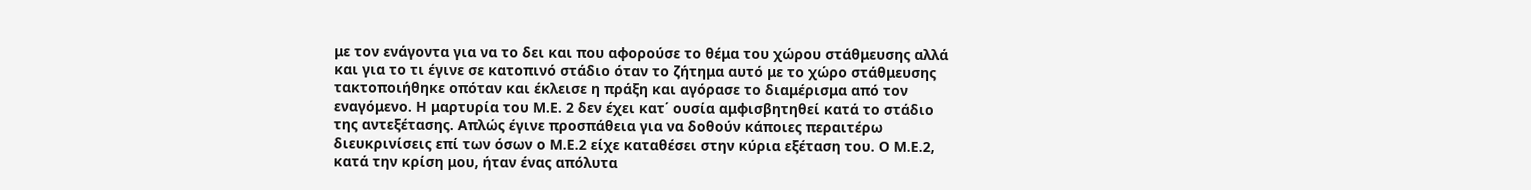με τον ενάγοντα για να το δει και που αφορούσε το θέμα του χώρου στάθμευσης αλλά και για το τι έγινε σε κατοπινό στάδιο όταν το ζήτημα αυτό με το χώρο στάθμευσης τακτοποιήθηκε οπόταν και έκλεισε η πράξη και αγόρασε το διαμέρισμα από τον εναγόμενο. Η μαρτυρία του Μ.Ε. 2 δεν έχει κατ΄ ουσία αμφισβητηθεί κατά το στάδιο της αντεξέτασης. Απλώς έγινε προσπάθεια για να δοθούν κάποιες περαιτέρω διευκρινίσεις επί των όσων ο Μ.Ε.2 είχε καταθέσει στην κύρια εξέταση του. Ο Μ.Ε.2, κατά την κρίση μου, ήταν ένας απόλυτα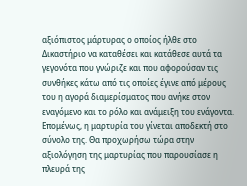αξιόπιστος μάρτυρας ο οποίος ήλθε στο Δικαστήριο να καταθέσει και κατάθεσε αυτά τα γεγονότα που γνώριζε και που αφορούσαν τις συνθήκες κάτω από τις οποίες έγινε από μέρους του η αγορά διαμερίσματος που ανήκε στον εναγόμενο και το ρόλο και ανάμειξη του ενάγοντα. Επομένως, η μαρτυρία του γίνεται αποδεκτή στο σύνολο της. Θα προχωρήσω τώρα στην αξιολόγηση της μαρτυρίας που παρουσίασε η πλευρά της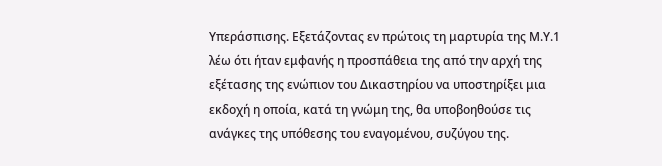Υπεράσπισης. Εξετάζοντας εν πρώτοις τη μαρτυρία της Μ.Υ.1 λέω ότι ήταν εμφανής η προσπάθεια της από την αρχή της εξέτασης της ενώπιον του Δικαστηρίου να υποστηρίξει μια εκδοχή η οποία, κατά τη γνώμη της, θα υποβοηθούσε τις ανάγκες της υπόθεσης του εναγομένου, συζύγου της.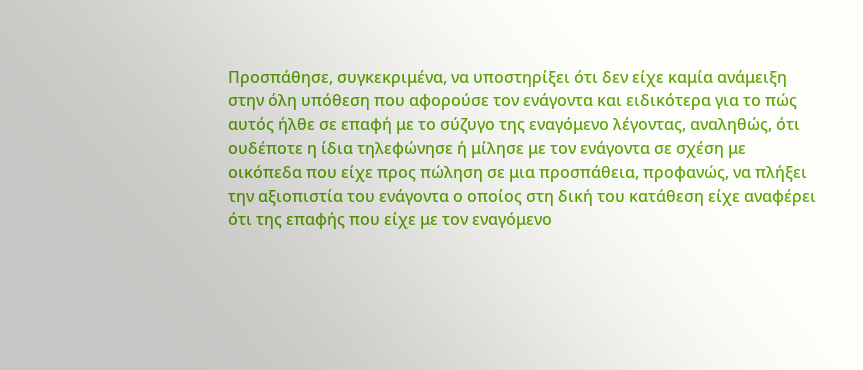Προσπάθησε, συγκεκριμένα, να υποστηρίξει ότι δεν είχε καμία ανάμειξη στην όλη υπόθεση που αφορούσε τον ενάγοντα και ειδικότερα για το πώς αυτός ήλθε σε επαφή με το σύζυγο της εναγόμενο λέγοντας, αναληθώς, ότι ουδέποτε η ίδια τηλεφώνησε ή μίλησε με τον ενάγοντα σε σχέση με οικόπεδα που είχε προς πώληση σε μια προσπάθεια, προφανώς, να πλήξει την αξιοπιστία του ενάγοντα ο οποίος στη δική του κατάθεση είχε αναφέρει ότι της επαφής που είχε με τον εναγόμενο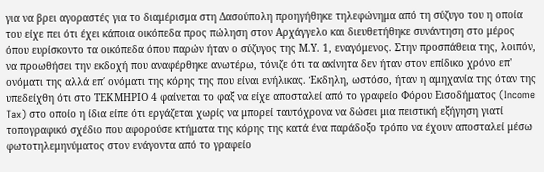για να βρει αγοραστές για το διαμέρισμα στη Δασούπολη προηγήθηκε τηλεφώνημα από τη σύζυγο του η οποία του είχε πει ότι έχει κάποια οικόπεδα προς πώληση στον Αρχάγγελο και διευθετήθηκε συνάντηση στο μέρος όπου ευρίσκοντο τα οικόπεδα όπου παρών ήταν ο σύζυγος της Μ.Υ. 1, εναγόμενος. Στην προσπάθεια της, λοιπόν, να προωθήσει την εκδοχή που αναφέρθηκε ανωτέρω, τόνιζε ότι τα ακίνητα δεν ήταν στον επίδικο χρόνο επ' ονόματι της αλλά επ΄ ονόματι της κόρης της που είναι ενήλικας. Έκδηλη, ωστόσο, ήταν η αμηχανία της όταν της υπεδείχθη ότι στο ΤΕΚΜΗΡΙΟ 4 φαίνεται το φαξ να είχε αποσταλεί από το γραφείο Φόρου Εισοδήματος (Income Tax) στο οποίο η ίδια είπε ότι εργάζεται χωρίς να μπορεί ταυτόχρονα να δώσει μια πειστική εξήγηση γιατί τοπογραφικό σχέδιο που αφορούσε κτήματα της κόρης της κατά ένα παράδοξο τρόπο να έχουν αποσταλεί μέσω φωτοτηλεμηνύματος στον ενάγοντα από το γραφείο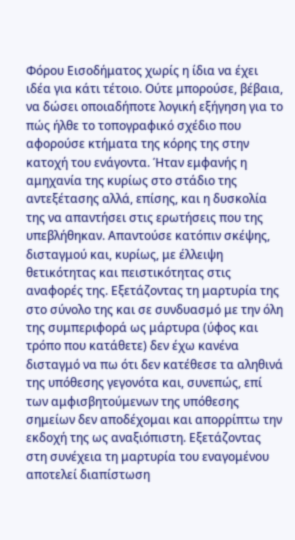Φόρου Εισοδήματος χωρίς η ίδια να έχει ιδέα για κάτι τέτοιο. Ούτε μπορούσε, βέβαια, να δώσει οποιαδήποτε λογική εξήγηση για το πώς ήλθε το τοπογραφικό σχέδιο που αφορούσε κτήματα της κόρης της στην κατοχή του ενάγοντα. Ήταν εμφανής η αμηχανία της κυρίως στο στάδιο της αντεξέτασης αλλά, επίσης, και η δυσκολία της να απαντήσει στις ερωτήσεις που της υπεβλήθηκαν. Απαντούσε κατόπιν σκέψης, δισταγμού και, κυρίως, με έλλειψη θετικότητας και πειστικότητας στις αναφορές της. Εξετάζοντας τη μαρτυρία της στο σύνολο της και σε συνδυασμό με την όλη της συμπεριφορά ως μάρτυρα (ύφος και τρόπο που κατάθετε) δεν έχω κανένα δισταγμό να πω ότι δεν κατέθεσε τα αληθινά της υπόθεσης γεγονότα και, συνεπώς, επί των αμφισβητούμενων της υπόθεσης σημείων δεν αποδέχομαι και απορρίπτω την εκδοχή της ως αναξιόπιστη. Εξετάζοντας στη συνέχεια τη μαρτυρία του εναγομένου αποτελεί διαπίστωση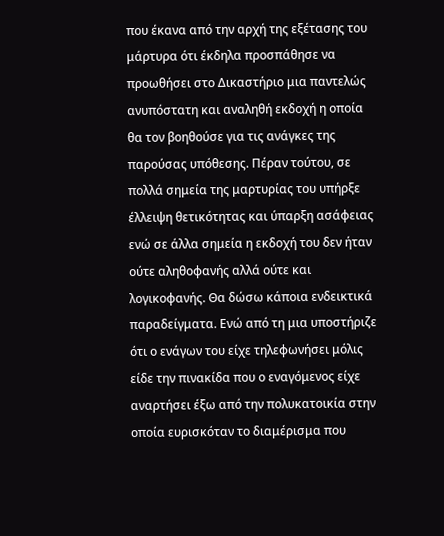που έκανα από την αρχή της εξέτασης του μάρτυρα ότι έκδηλα προσπάθησε να προωθήσει στο Δικαστήριο μια παντελώς ανυπόστατη και αναληθή εκδοχή η οποία θα τον βοηθούσε για τις ανάγκες της παρούσας υπόθεσης. Πέραν τούτου, σε πολλά σημεία της μαρτυρίας του υπήρξε έλλειψη θετικότητας και ύπαρξη ασάφειας ενώ σε άλλα σημεία η εκδοχή του δεν ήταν ούτε αληθοφανής αλλά ούτε και λογικοφανής. Θα δώσω κάποια ενδεικτικά παραδείγματα. Ενώ από τη μια υποστήριζε ότι ο ενάγων του είχε τηλεφωνήσει μόλις είδε την πινακίδα που ο εναγόμενος είχε αναρτήσει έξω από την πολυκατοικία στην οποία ευρισκόταν το διαμέρισμα που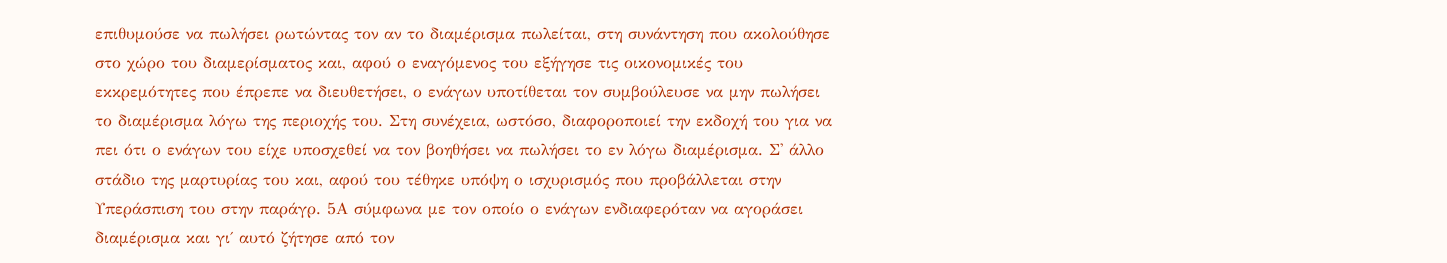επιθυμούσε να πωλήσει ρωτώντας τον αν το διαμέρισμα πωλείται, στη συνάντηση που ακολούθησε στο χώρο του διαμερίσματος και, αφού ο εναγόμενος του εξήγησε τις οικονομικές του εκκρεμότητες που έπρεπε να διευθετήσει, ο ενάγων υποτίθεται τον συμβούλευσε να μην πωλήσει το διαμέρισμα λόγω της περιοχής του. Στη συνέχεια, ωστόσο, διαφοροποιεί την εκδοχή του για να πει ότι ο ενάγων του είχε υποσχεθεί να τον βοηθήσει να πωλήσει το εν λόγω διαμέρισμα. Σ' άλλο στάδιο της μαρτυρίας του και, αφού του τέθηκε υπόψη ο ισχυρισμός που προβάλλεται στην Υπεράσπιση του στην παράγρ. 5Α σύμφωνα με τον οποίο ο ενάγων ενδιαφερόταν να αγοράσει διαμέρισμα και γι΄ αυτό ζήτησε από τον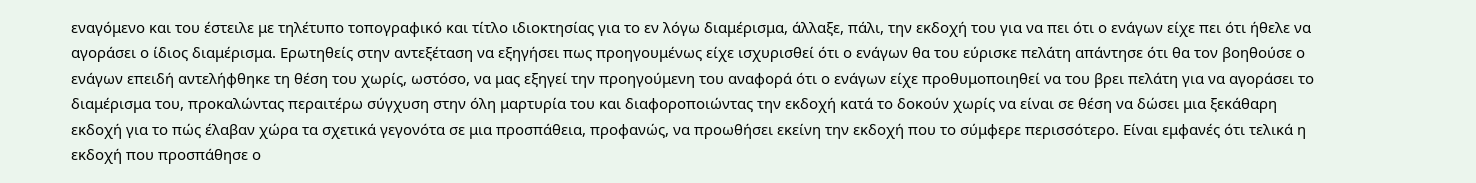εναγόμενο και του έστειλε με τηλέτυπο τοπογραφικό και τίτλο ιδιοκτησίας για το εν λόγω διαμέρισμα, άλλαξε, πάλι, την εκδοχή του για να πει ότι ο ενάγων είχε πει ότι ήθελε να αγοράσει ο ίδιος διαμέρισμα. Ερωτηθείς στην αντεξέταση να εξηγήσει πως προηγουμένως είχε ισχυρισθεί ότι ο ενάγων θα του εύρισκε πελάτη απάντησε ότι θα τον βοηθούσε ο ενάγων επειδή αντελήφθηκε τη θέση του χωρίς, ωστόσο, να μας εξηγεί την προηγούμενη του αναφορά ότι ο ενάγων είχε προθυμοποιηθεί να του βρει πελάτη για να αγοράσει το διαμέρισμα του, προκαλώντας περαιτέρω σύγχυση στην όλη μαρτυρία του και διαφοροποιώντας την εκδοχή κατά το δοκούν χωρίς να είναι σε θέση να δώσει μια ξεκάθαρη εκδοχή για το πώς έλαβαν χώρα τα σχετικά γεγονότα σε μια προσπάθεια, προφανώς, να προωθήσει εκείνη την εκδοχή που το σύμφερε περισσότερο. Είναι εμφανές ότι τελικά η εκδοχή που προσπάθησε ο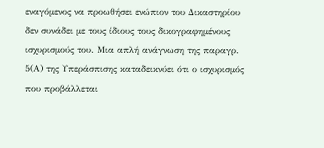εναγόμενος να προωθήσει ενώπιον του Δικαστηρίου δεν συνάδει με τους ίδιους τους δικογραφημένους ισχυρισμούς του. Μια απλή ανάγνωση της παραγρ. 5(Α) της Υπεράσπισης καταδεικνύει ότι ο ισχυρισμός που προβάλλεται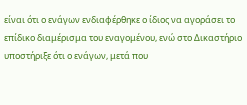είναι ότι ο ενάγων ενδιαφέρθηκε ο ίδιος να αγοράσει το επίδικο διαμέρισμα του εναγομένου, ενώ στο Δικαστήριο υποστήριξε ότι ο ενάγων, μετά που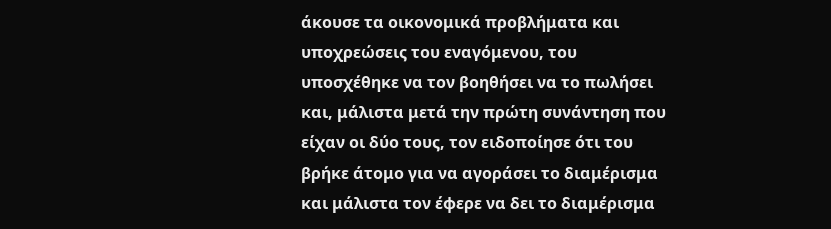άκουσε τα οικονομικά προβλήματα και υποχρεώσεις του εναγόμενου, του υποσχέθηκε να τον βοηθήσει να το πωλήσει και, μάλιστα μετά την πρώτη συνάντηση που είχαν οι δύο τους, τον ειδοποίησε ότι του βρήκε άτομο για να αγοράσει το διαμέρισμα και μάλιστα τον έφερε να δει το διαμέρισμα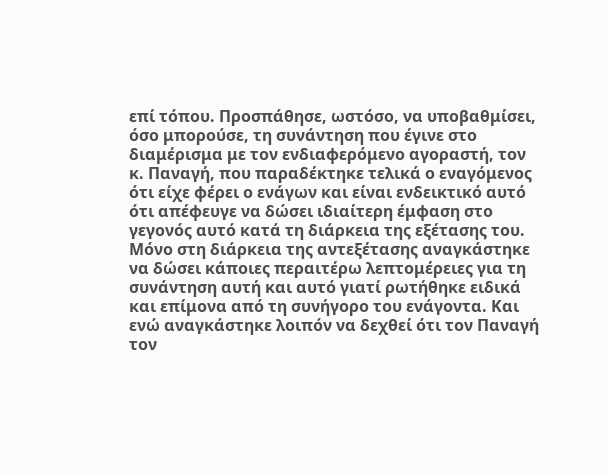επί τόπου. Προσπάθησε, ωστόσο, να υποβαθμίσει, όσο μπορούσε, τη συνάντηση που έγινε στο διαμέρισμα με τον ενδιαφερόμενο αγοραστή, τον κ. Παναγή, που παραδέκτηκε τελικά ο εναγόμενος ότι είχε φέρει ο ενάγων και είναι ενδεικτικό αυτό ότι απέφευγε να δώσει ιδιαίτερη έμφαση στο γεγονός αυτό κατά τη διάρκεια της εξέτασης του. Μόνο στη διάρκεια της αντεξέτασης αναγκάστηκε να δώσει κάποιες περαιτέρω λεπτομέρειες για τη συνάντηση αυτή και αυτό γιατί ρωτήθηκε ειδικά και επίμονα από τη συνήγορο του ενάγοντα. Και ενώ αναγκάστηκε λοιπόν να δεχθεί ότι τον Παναγή τον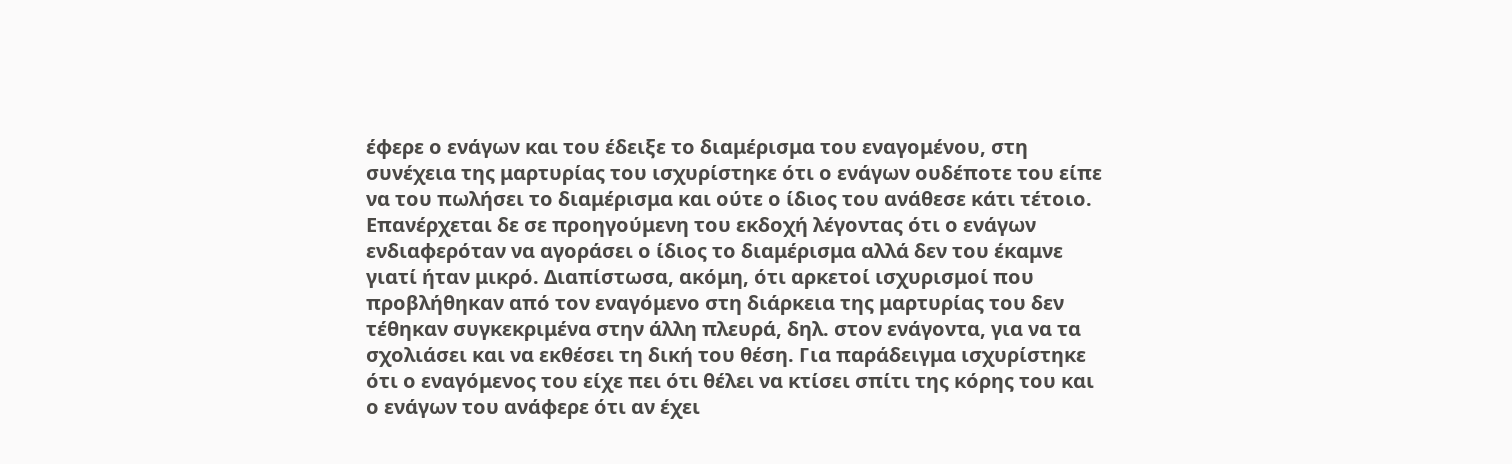έφερε ο ενάγων και του έδειξε το διαμέρισμα του εναγομένου, στη συνέχεια της μαρτυρίας του ισχυρίστηκε ότι ο ενάγων ουδέποτε του είπε να του πωλήσει το διαμέρισμα και ούτε ο ίδιος του ανάθεσε κάτι τέτοιο. Επανέρχεται δε σε προηγούμενη του εκδοχή λέγοντας ότι ο ενάγων ενδιαφερόταν να αγοράσει ο ίδιος το διαμέρισμα αλλά δεν του έκαμνε γιατί ήταν μικρό. Διαπίστωσα, ακόμη, ότι αρκετοί ισχυρισμοί που προβλήθηκαν από τον εναγόμενο στη διάρκεια της μαρτυρίας του δεν τέθηκαν συγκεκριμένα στην άλλη πλευρά, δηλ. στον ενάγοντα, για να τα σχολιάσει και να εκθέσει τη δική του θέση. Για παράδειγμα ισχυρίστηκε ότι ο εναγόμενος του είχε πει ότι θέλει να κτίσει σπίτι της κόρης του και ο ενάγων του ανάφερε ότι αν έχει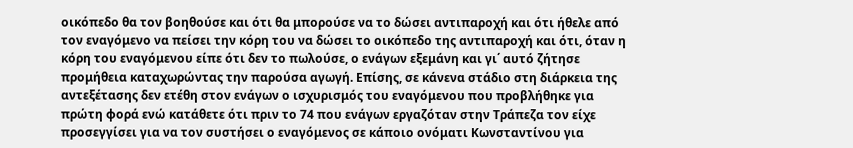οικόπεδο θα τον βοηθούσε και ότι θα μπορούσε να το δώσει αντιπαροχή και ότι ήθελε από τον εναγόμενο να πείσει την κόρη του να δώσει το οικόπεδο της αντιπαροχή και ότι, όταν η κόρη του εναγόμενου είπε ότι δεν το πωλούσε, ο ενάγων εξεμάνη και γι΄ αυτό ζήτησε προμήθεια καταχωρώντας την παρούσα αγωγή. Επίσης, σε κάνενα στάδιο στη διάρκεια της αντεξέτασης δεν ετέθη στον ενάγων ο ισχυρισμός του εναγόμενου που προβλήθηκε για πρώτη φορά ενώ κατάθετε ότι πριν το 74 που ενάγων εργαζόταν στην Τράπεζα τον είχε προσεγγίσει για να τον συστήσει ο εναγόμενος σε κάποιο ονόματι Κωνσταντίνου για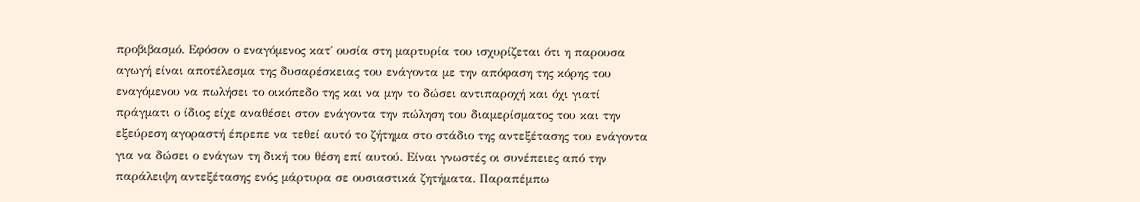προβιβασμό. Εφόσον ο εναγόμενος κατ΄ ουσία στη μαρτυρία του ισχυρίζεται ότι η παρουσα αγωγή είναι αποτέλεσμα της δυσαρέσκειας του ενάγοντα με την απόφαση της κόρης του εναγόμενου να πωλήσει το οικόπεδο της και να μην το δώσει αντιπαροχή και όχι γιατί πράγματι ο ίδιος είχε αναθέσει στον ενάγοντα την πώληση του διαμερίσματος του και την εξεύρεση αγοραστή έπρεπε να τεθεί αυτό το ζήτημα στο στάδιο της αντεξέτασης του ενάγοντα για να δώσει ο ενάγων τη δική του θέση επί αυτού. Είναι γνωστές οι συνέπειες από την παράλειψη αντεξέτασης ενός μάρτυρα σε ουσιαστικά ζητήματα. Παραπέμπω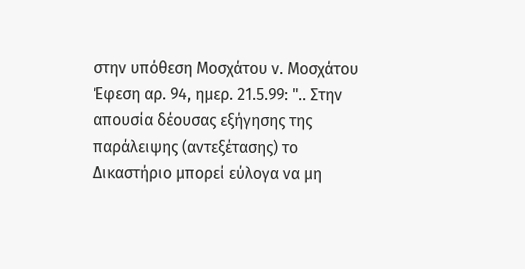στην υπόθεση Μοσχάτου ν. Μοσχάτου Έφεση αρ. 94, ημερ. 21.5.99: ".. Στην απουσία δέουσας εξήγησης της παράλειψης (αντεξέτασης) το Δικαστήριο μπορεί εύλογα να μη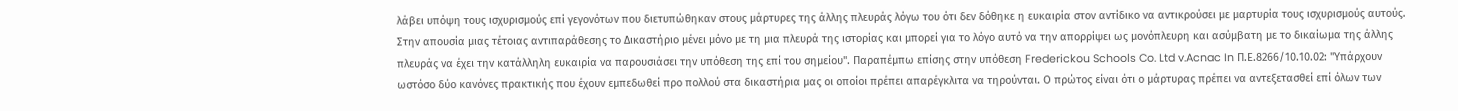λάβει υπόψη τους ισχυρισμούς επί γεγονότων που διετυπώθηκαν στους μάρτυρες της άλλης πλευράς λόγω του ότι δεν δόθηκε η ευκαιρία στον αντίδικο να αντικρούσει με μαρτυρία τους ισχυρισμούς αυτούς. Στην απουσία μιας τέτοιας αντιπαράθεσης το Δικαστήριο μένει μόνο με τη μια πλευρά της ιστορίας και μπορεί για το λόγο αυτό να την απορρίψει ως μονόπλευρη και ασύμβατη με το δικαίωμα της άλλης πλευράς να έχει την κατάλληλη ευκαιρία να παρουσιάσει την υπόθεση της επί του σημείου". Παραπέμπω επίσης στην υπόθεση Frederickou Schools Co. Ltd v.Acnac In Π.Ε.8266/10.10.02: "Υπάρχουν ωστόσο δύο κανόνες πρακτικής που έχουν εμπεδωθεί προ πολλού στα δικαστήρια μας οι οποίοι πρέπει απαρέγκλιτα να τηρούνται. Ο πρώτος είναι ότι ο μάρτυρας πρέπει να αντεξετασθεί επί όλων των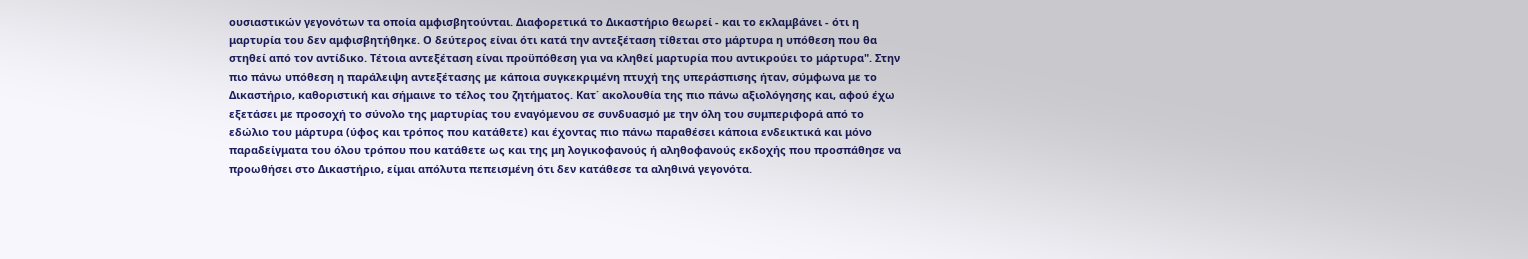ουσιαστικών γεγονότων τα οποία αμφισβητούνται. Διαφορετικά το Δικαστήριο θεωρεί - και το εκλαμβάνει - ότι η μαρτυρία του δεν αμφισβητήθηκε. Ο δεύτερος είναι ότι κατά την αντεξέταση τίθεται στο μάρτυρα η υπόθεση που θα στηθεί από τον αντίδικο. Τέτοια αντεξέταση είναι προϋπόθεση για να κληθεί μαρτυρία που αντικρούει το μάρτυρα". Στην πιο πάνω υπόθεση η παράλειψη αντεξέτασης με κάποια συγκεκριμένη πτυχή της υπεράσπισης ήταν, σύμφωνα με το Δικαστήριο, καθοριστική και σήμαινε το τέλος του ζητήματος. Κατ΄ ακολουθία της πιο πάνω αξιολόγησης και, αφού έχω εξετάσει με προσοχή το σύνολο της μαρτυρίας του εναγόμενου σε συνδυασμό με την όλη του συμπεριφορά από το εδώλιο του μάρτυρα (ύφος και τρόπος που κατάθετε) και έχοντας πιο πάνω παραθέσει κάποια ενδεικτικά και μόνο παραδείγματα του όλου τρόπου που κατάθετε ως και της μη λογικοφανούς ή αληθοφανούς εκδοχής που προσπάθησε να προωθήσει στο Δικαστήριο, είμαι απόλυτα πεπεισμένη ότι δεν κατάθεσε τα αληθινά γεγονότα.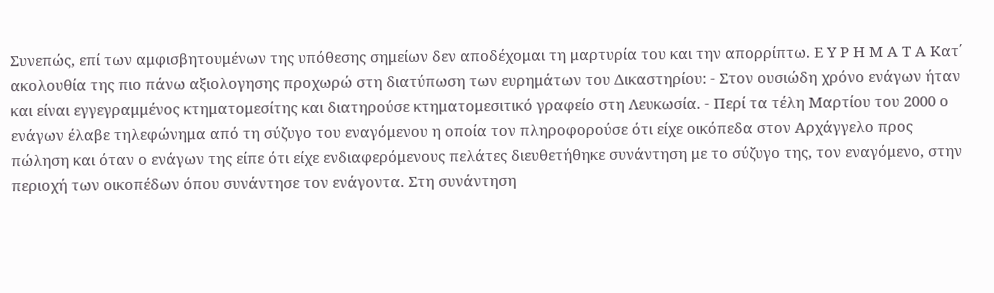Συνεπώς, επί των αμφισβητουμένων της υπόθεσης σημείων δεν αποδέχομαι τη μαρτυρία του και την απορρίπτω. Ε Υ Ρ Η Μ Α Τ Α Κατ΄ ακολουθία της πιο πάνω αξιολογησης προχωρώ στη διατύπωση των ευρημάτων του Δικαστηρίου: - Στον ουσιώδη χρόνο ενάγων ήταν και είναι εγγεγραμμένος κτηματομεσίτης και διατηρούσε κτηματομεσιτικό γραφείο στη Λευκωσία. - Περί τα τέλη Μαρτίου του 2000 ο ενάγων έλαβε τηλεφώνημα από τη σύζυγο του εναγόμενου η οποία τον πληροφορούσε ότι είχε οικόπεδα στον Αρχάγγελο προς πώληση και όταν ο ενάγων της είπε ότι είχε ενδιαφερόμενους πελάτες διευθετήθηκε συνάντηση με το σύζυγο της, τον εναγόμενο, στην περιοχή των οικοπέδων όπου συνάντησε τον ενάγοντα. Στη συνάντηση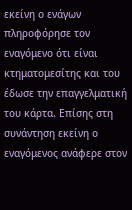εκείνη ο ενάγων πληροφόρησε τον εναγόμενο ότι είναι κτηματομεσίτης και του έδωσε την επαγγελματική του κάρτα. Επίσης στη συνάντηση εκείνη ο εναγόμενος ανάφερε στον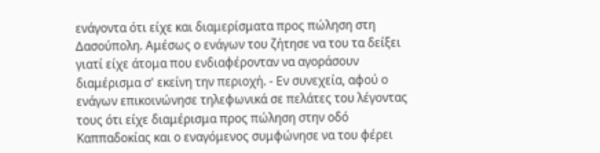ενάγοντα ότι είχε και διαμερίσματα προς πώληση στη Δασούπολη. Αμέσως ο ενάγων του ζήτησε να του τα δείξει γιατί είχε άτομα που ενδιαφέρονταν να αγοράσουν διαμέρισμα σ' εκείνη την περιοχή. - Εν συνεχεία, αφού ο ενάγων επικοινώνησε τηλεφωνικά σε πελάτες του λέγοντας τους ότι είχε διαμέρισμα προς πώληση στην οδό Καππαδοκίας και ο εναγόμενος συμφώνησε να του φέρει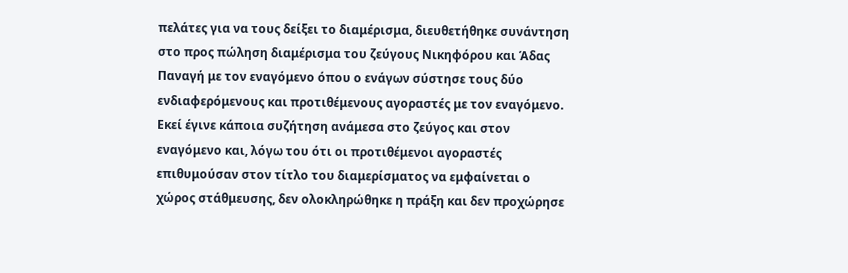πελάτες για να τους δείξει το διαμέρισμα, διευθετήθηκε συνάντηση στο προς πώληση διαμέρισμα του ζεύγους Νικηφόρου και Άδας Παναγή με τον εναγόμενο όπου ο ενάγων σύστησε τους δύο ενδιαφερόμενους και προτιθέμενους αγοραστές με τον εναγόμενο. Εκεί έγινε κάποια συζήτηση ανάμεσα στο ζεύγος και στον εναγόμενο και, λόγω του ότι οι προτιθέμενοι αγοραστές επιθυμούσαν στον τίτλο του διαμερίσματος να εμφαίνεται ο χώρος στάθμευσης, δεν ολοκληρώθηκε η πράξη και δεν προχώρησε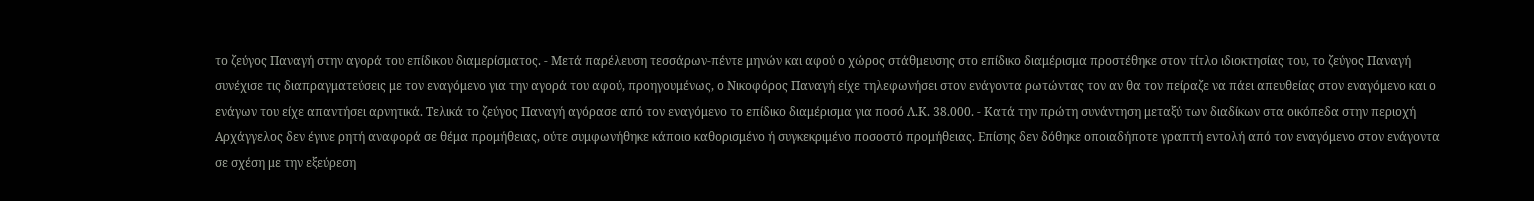το ζεύγος Παναγή στην αγορά του επίδικου διαμερίσματος. - Μετά παρέλευση τεσσάρων-πέντε μηνών και αφού ο χώρος στάθμευσης στο επίδικο διαμέρισμα προστέθηκε στον τίτλο ιδιοκτησίας του, το ζεύγος Παναγή συνέχισε τις διαπραγματεύσεις με τον εναγόμενο για την αγορά του αφού, προηγουμένως, ο Νικοφόρος Παναγή είχε τηλεφωνήσει στον ενάγοντα ρωτώντας τον αν θα τον πείραζε να πάει απευθείας στον εναγόμενο και ο ενάγων του είχε απαντήσει αρνητικά. Τελικά το ζεύγος Παναγή αγόρασε από τον εναγόμενο το επίδικο διαμέρισμα για ποσό Λ.Κ. 38.000. - Κατά την πρώτη συνάντηση μεταξύ των διαδίκων στα οικόπεδα στην περιοχή Αρχάγγελος δεν έγινε ρητή αναφορά σε θέμα προμήθειας, ούτε συμφωνήθηκε κάποιο καθορισμένο ή συγκεκριμένο ποσοστό προμήθειας. Επίσης δεν δόθηκε οποιαδήποτε γραπτή εντολή από τον εναγόμενο στον ενάγοντα σε σχέση με την εξεύρεση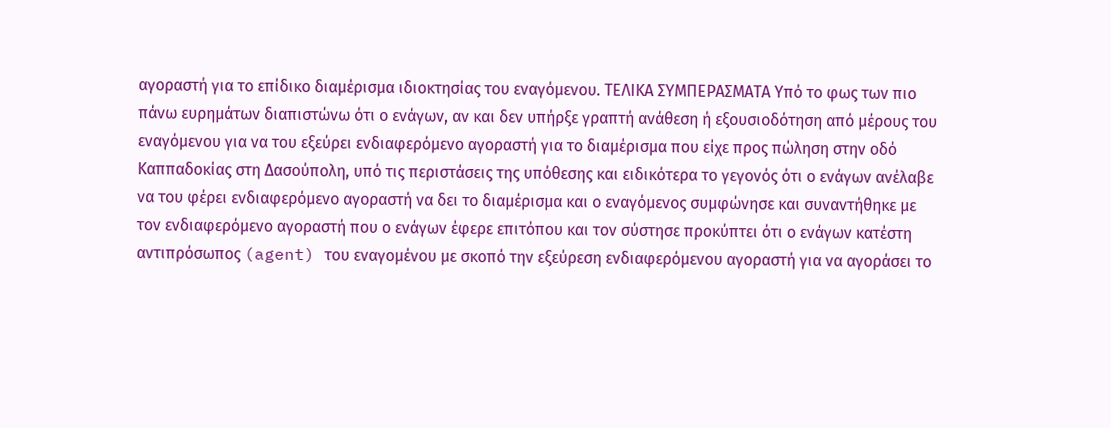αγοραστή για το επίδικο διαμέρισμα ιδιοκτησίας του εναγόμενου. ΤΕΛΙΚΑ ΣΥΜΠΕΡΑΣΜΑΤΑ Υπό το φως των πιο πάνω ευρημάτων διαπιστώνω ότι ο ενάγων, αν και δεν υπήρξε γραπτή ανάθεση ή εξουσιοδότηση από μέρους του εναγόμενου για να του εξεύρει ενδιαφερόμενο αγοραστή για το διαμέρισμα που είχε προς πώληση στην οδό Καππαδοκίας στη Δασούπολη, υπό τις περιστάσεις της υπόθεσης και ειδικότερα το γεγονός ότι ο ενάγων ανέλαβε να του φέρει ενδιαφερόμενο αγοραστή να δει το διαμέρισμα και ο εναγόμενος συμφώνησε και συναντήθηκε με τον ενδιαφερόμενο αγοραστή που ο ενάγων έφερε επιτόπου και τον σύστησε προκύπτει ότι ο ενάγων κατέστη αντιπρόσωπος (agent) του εναγομένου με σκοπό την εξεύρεση ενδιαφερόμενου αγοραστή για να αγοράσει το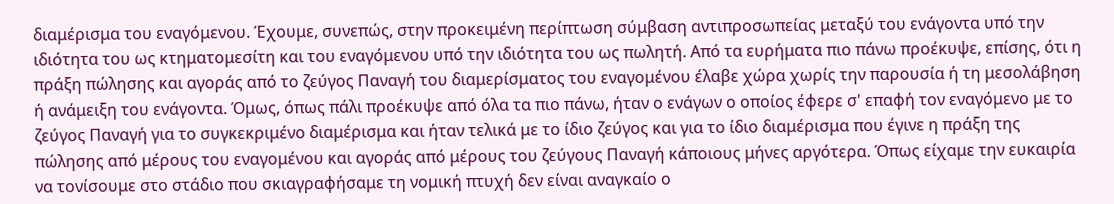διαμέρισμα του εναγόμενου. Έχουμε, συνεπώς, στην προκειμένη περίπτωση σύμβαση αντιπροσωπείας μεταξύ του ενάγοντα υπό την ιδιότητα του ως κτηματομεσίτη και του εναγόμενου υπό την ιδιότητα του ως πωλητή. Από τα ευρήματα πιο πάνω προέκυψε, επίσης, ότι η πράξη πώλησης και αγοράς από το ζεύγος Παναγή του διαμερίσματος του εναγομένου έλαβε χώρα χωρίς την παρουσία ή τη μεσολάβηση ή ανάμειξη του ενάγοντα. Όμως, όπως πάλι προέκυψε από όλα τα πιο πάνω, ήταν ο ενάγων ο οποίος έφερε σ' επαφή τον εναγόμενο με το ζεύγος Παναγή για το συγκεκριμένο διαμέρισμα και ήταν τελικά με το ίδιο ζεύγος και για το ίδιο διαμέρισμα που έγινε η πράξη της πώλησης από μέρους του εναγομένου και αγοράς από μέρους του ζεύγους Παναγή κάποιους μήνες αργότερα. Όπως είχαμε την ευκαιρία να τονίσουμε στο στάδιο που σκιαγραφήσαμε τη νομική πτυχή δεν είναι αναγκαίο ο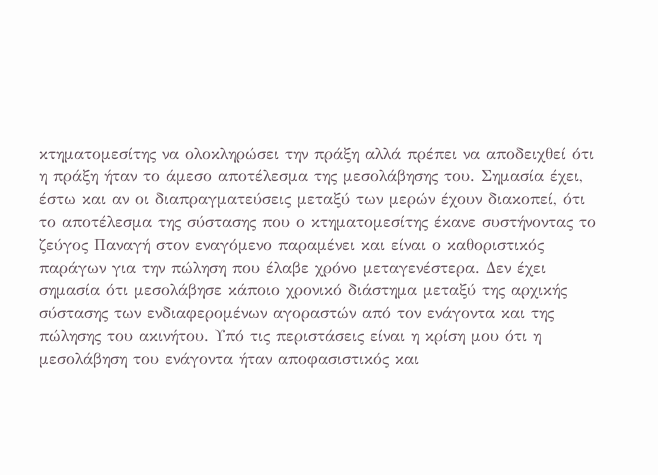κτηματομεσίτης να ολοκληρώσει την πράξη αλλά πρέπει να αποδειχθεί ότι η πράξη ήταν το άμεσο αποτέλεσμα της μεσολάβησης του. Σημασία έχει, έστω και αν οι διαπραγματεύσεις μεταξύ των μερών έχουν διακοπεί, ότι το αποτέλεσμα της σύστασης που ο κτηματομεσίτης έκανε συστήνοντας το ζεύγος Παναγή στον εναγόμενο παραμένει και είναι ο καθοριστικός παράγων για την πώληση που έλαβε χρόνο μεταγενέστερα. Δεν έχει σημασία ότι μεσολάβησε κάποιο χρονικό διάστημα μεταξύ της αρχικής σύστασης των ενδιαφερομένων αγοραστών από τον ενάγοντα και της πώλησης του ακινήτου. Υπό τις περιστάσεις είναι η κρίση μου ότι η μεσολάβηση του ενάγοντα ήταν αποφασιστικός και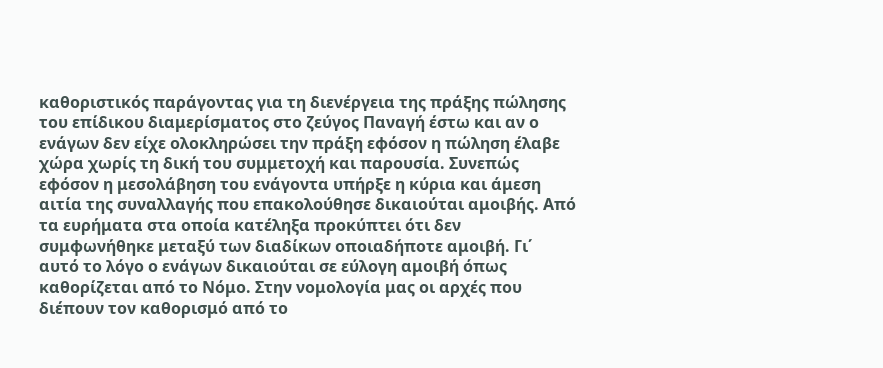καθοριστικός παράγοντας για τη διενέργεια της πράξης πώλησης του επίδικου διαμερίσματος στο ζεύγος Παναγή έστω και αν ο ενάγων δεν είχε ολοκληρώσει την πράξη εφόσον η πώληση έλαβε χώρα χωρίς τη δική του συμμετοχή και παρουσία. Συνεπώς εφόσον η μεσολάβηση του ενάγοντα υπήρξε η κύρια και άμεση αιτία της συναλλαγής που επακολούθησε δικαιούται αμοιβής. Από τα ευρήματα στα οποία κατέληξα προκύπτει ότι δεν συμφωνήθηκε μεταξύ των διαδίκων οποιαδήποτε αμοιβή. Γι΄ αυτό το λόγο ο ενάγων δικαιούται σε εύλογη αμοιβή όπως καθορίζεται από το Νόμο. Στην νομολογία μας οι αρχές που διέπουν τον καθορισμό από το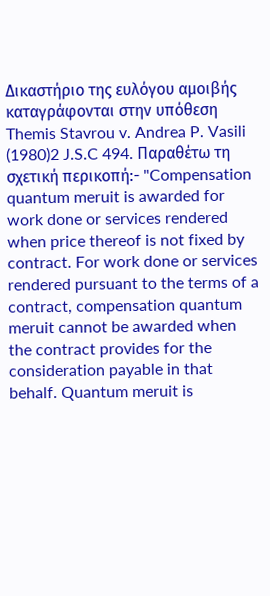Δικαστήριο της ευλόγου αμοιβής καταγράφονται στην υπόθεση Themis Stavrou v. Andrea P. Vasili
(1980)2 J.S.C 494. Παραθέτω τη σχετική περικοπή:- "Compensation quantum meruit is awarded for work done or services rendered when price thereof is not fixed by contract. For work done or services rendered pursuant to the terms of a contract, compensation quantum meruit cannot be awarded when the contract provides for the consideration payable in that behalf. Quantum meruit is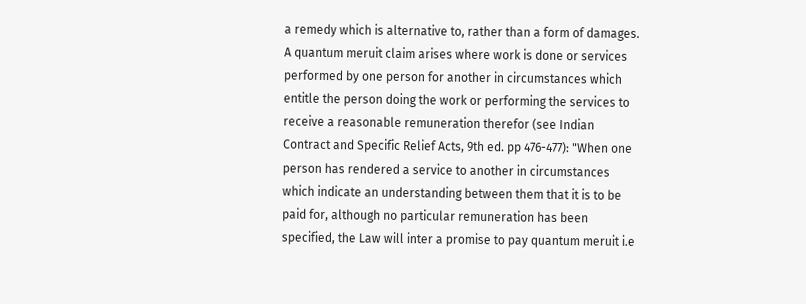a remedy which is alternative to, rather than a form of damages. A quantum meruit claim arises where work is done or services performed by one person for another in circumstances which entitle the person doing the work or performing the services to receive a reasonable remuneration therefor (see Indian Contract and Specific Relief Acts, 9th ed. pp 476-477): "When one person has rendered a service to another in circumstances which indicate an understanding between them that it is to be paid for, although no particular remuneration has been specified, the Law will inter a promise to pay quantum meruit i.e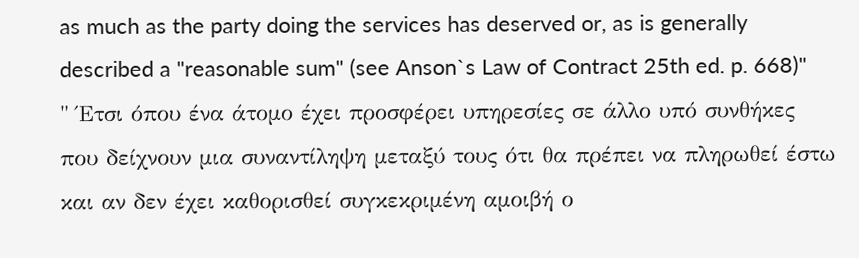as much as the party doing the services has deserved or, as is generally described a "reasonable sum" (see Anson`s Law of Contract 25th ed. p. 668)" " Έτσι όπου ένα άτομο έχει προσφέρει υπηρεσίες σε άλλο υπό συνθήκες που δείχνουν μια συναντίληψη μεταξύ τους ότι θα πρέπει να πληρωθεί έστω και αν δεν έχει καθορισθεί συγκεκριμένη αμοιβή ο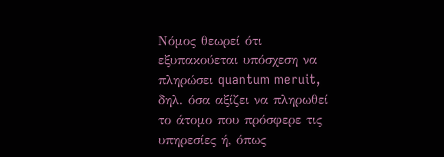Νόμος θεωρεί ότι εξυπακούεται υπόσχεση να πληρώσει quantum meruit, δηλ. όσα αξίζει να πληρωθεί το άτομο που πρόσφερε τις υπηρεσίες ή, όπως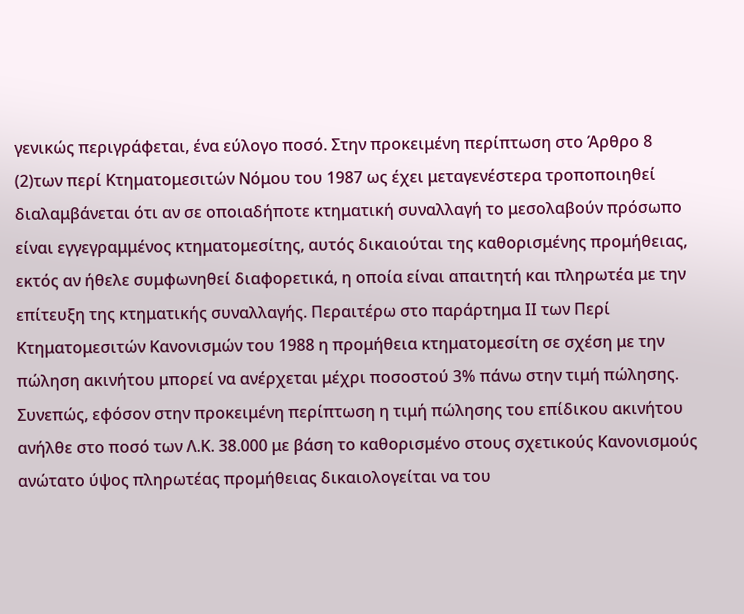γενικώς περιγράφεται, ένα εύλογο ποσό. Στην προκειμένη περίπτωση στο Άρθρο 8
(2)των περί Κτηματομεσιτών Νόμου του 1987 ως έχει μεταγενέστερα τροποποιηθεί διαλαμβάνεται ότι αν σε οποιαδήποτε κτηματική συναλλαγή το μεσολαβούν πρόσωπο είναι εγγεγραμμένος κτηματομεσίτης, αυτός δικαιούται της καθορισμένης προμήθειας, εκτός αν ήθελε συμφωνηθεί διαφορετικά, η οποία είναι απαιτητή και πληρωτέα με την επίτευξη της κτηματικής συναλλαγής. Περαιτέρω στο παράρτημα ΙΙ των Περί Κτηματομεσιτών Κανονισμών του 1988 η προμήθεια κτηματομεσίτη σε σχέση με την πώληση ακινήτου μπορεί να ανέρχεται μέχρι ποσοστού 3% πάνω στην τιμή πώλησης. Συνεπώς, εφόσον στην προκειμένη περίπτωση η τιμή πώλησης του επίδικου ακινήτου ανήλθε στο ποσό των Λ.Κ. 38.000 με βάση το καθορισμένο στους σχετικούς Κανονισμούς ανώτατο ύψος πληρωτέας προμήθειας δικαιολογείται να του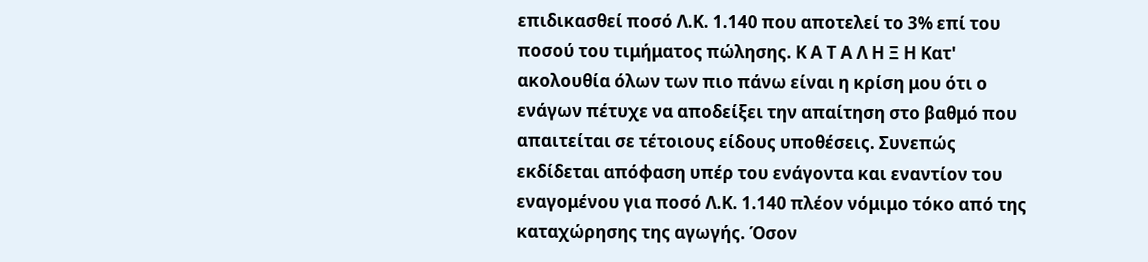επιδικασθεί ποσό Λ.Κ. 1.140 που αποτελεί το 3% επί του ποσού του τιμήματος πώλησης. Κ Α Τ Α Λ Η Ξ Η Κατ' ακολουθία όλων των πιο πάνω είναι η κρίση μου ότι ο ενάγων πέτυχε να αποδείξει την απαίτηση στο βαθμό που απαιτείται σε τέτοιους είδους υποθέσεις. Συνεπώς εκδίδεται απόφαση υπέρ του ενάγοντα και εναντίον του εναγομένου για ποσό Λ.Κ. 1.140 πλέον νόμιμο τόκο από της καταχώρησης της αγωγής. Όσον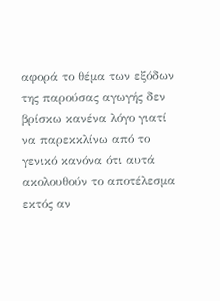αφορά το θέμα των εξόδων της παρούσας αγωγής δεν βρίσκω κανένα λόγο γιατί να παρεκκλίνω από το γενικό κανόνα ότι αυτά ακολουθούν το αποτέλεσμα εκτός αν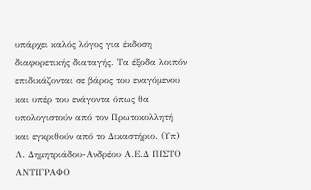υπάρχει καλός λόγος για έκδοση διαφορετικής διαταγής. Τα έξοδα λοιπόν επιδικάζονται σε βάρος του εναγόμενου και υπέρ του ενάγοντα όπως θα υπολογιστούν από τον Πρωτοκολλητή και εγκριθούν από το Δικαστήριο. (Υπ) Λ. Δημητριάδου-Ανδρέου Α.Ε.Δ ΠΙΣΤΟ ΑΝΤΙΓΡΑΦΟ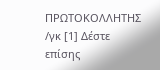ΠΡΩΤΟΚΟΛΛΗΤΗΣ /γκ [1] Δέστε επίσης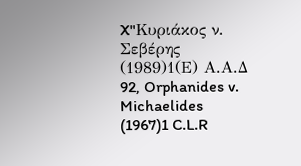X"Κυριάκος ν. Σεβέρης
(1989)1(Ε) Α.Α.Δ 92, Orphanides v. Michaelides
(1967)1 C.L.R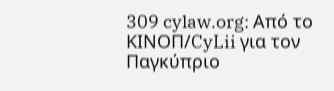309 cylaw.org: Από το ΚΙΝOΠ/CyLii για τον Παγκύπριο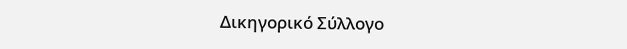Δικηγορικό Σύλλογο